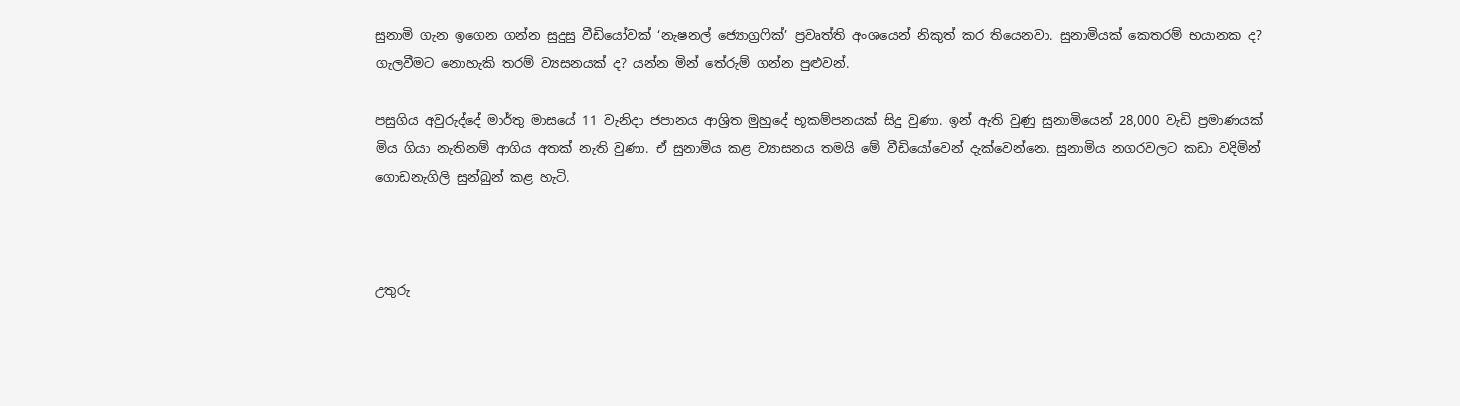සුනාමි ගැන ඉගෙන ගන්න සුදුසු වීඩියෝවක් ‘නැෂනල් ජ්‍යොග්‍රෆික්’ ප්‍රවෘත්ති අංශයෙන් නිකුත් කර තියෙනවා. සුනාමියක් කෙතරම් භයානක ද? ගැලවීමට නොහැකි තරම් ව්‍යසනයක් ද? යන්න මින් තේරුම් ගන්න පුළුවන්.

පසුගිය අවුරුද්දේ මාර්තු මාසයේ 11 වැනිදා ජපානය ආශ්‍රිත මුහුදේ භූකම්පනයක් සිදු වුණා. ඉන් ඇති වුණු සුනාමියෙන් 28,000 වැඩි ප්‍රමාණයක් මිය ගියා නැතිනම් ආගිය අතක් නැති වුණා. ඒ සුනාමිය කළ ව්‍යාසනය තමයි මේ වීඩියෝවෙන් දැක්වෙන්නෙ. සුනාමිය නගරවලට කඩා වදිමින් ගොඩනැගිලි සුන්බුන් කළ හැටි.



උතුරු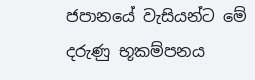ජපානයේ වැසියන්ට මේ දරුණු භූකම්පනය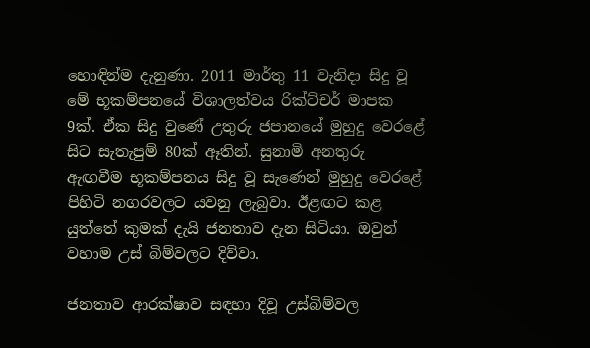හොඳින්ම දැනුණා. 2011 මාර්තු 11 වැනිදා සිදු වූ මේ භූකම්පනයේ විශාලත්වය රික්ට්චර් මාපක 9ක්. ඒක සිදු වුණේ උතුරු ජපානයේ මුහුදු වෙරළේ සිට සැතැපුම් 80ක් ඈතින්. සුනාමි අනතුරු ඇඟවීම භූකම්පනය සිදු වූ සැණෙන් මුහුදු වෙරළේ පිහිටි නගරවලට යවනු ලැබුවා. ඊළඟට කළ යුත්තේ කුමක් දැයි ජනතාව දැන සිටියා. ඔවුන් වහාම උස් බිම්වලට දිව්වා.

ජනතාව ආරක්ෂාව සඳහා දිවූ උස්බිම්වල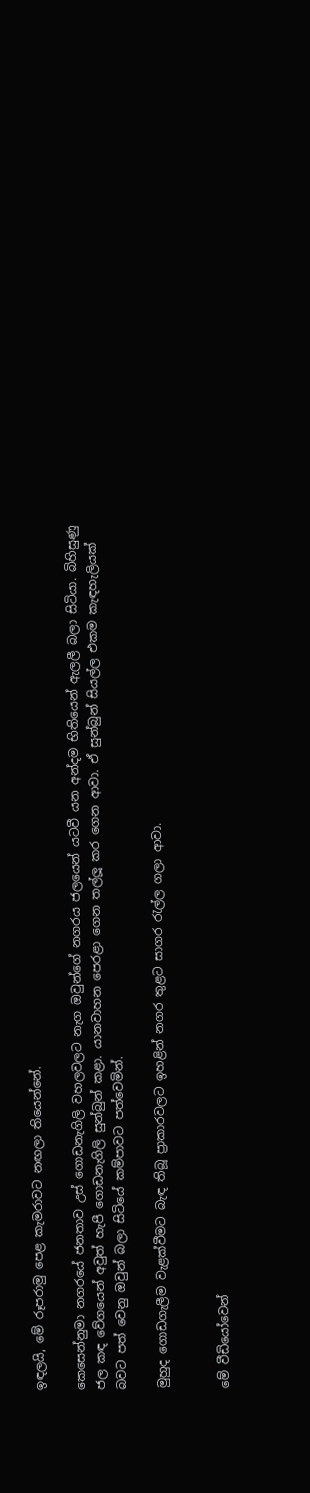ඉඳලයි, මේ රූපරාමු පෙළ කැමරාවට නඟලා තියෙන්නේ.

කෙසෙන්නුමා නගරයේ ජනතාව උස් ගොඩනැගිලි වහලවලට නැග ඔවුන්ගේ නගරය ජලයෙන් යටවී යන අන්දම භිතියෙන් ඇලලී බලා සිටියා. බිහිසුණු ජල කඳ වේගයෙන් අවුත් හැපී ගොඩනැගිලි සුන්බුන් කළා. යානවාහන පෙරළා ගෙන තල්ලූ කර ගෙන ආවා. ඒ සුන්බුන් සියල්ල එකම කැඳහැලියක් බවට පත් වෙනු ඔවුන් බලා සිටියේ කම්පාවට පත්වෙමින්.

මුහුද ගොඩගැලීම වැළක්වීමට බැඳ තිබූ ප්‍රාකාරවලට ඉහළින් නගර තුළට සාගර රැල්ල ගලා ආවා.


මේ වීඩියෝවෙන්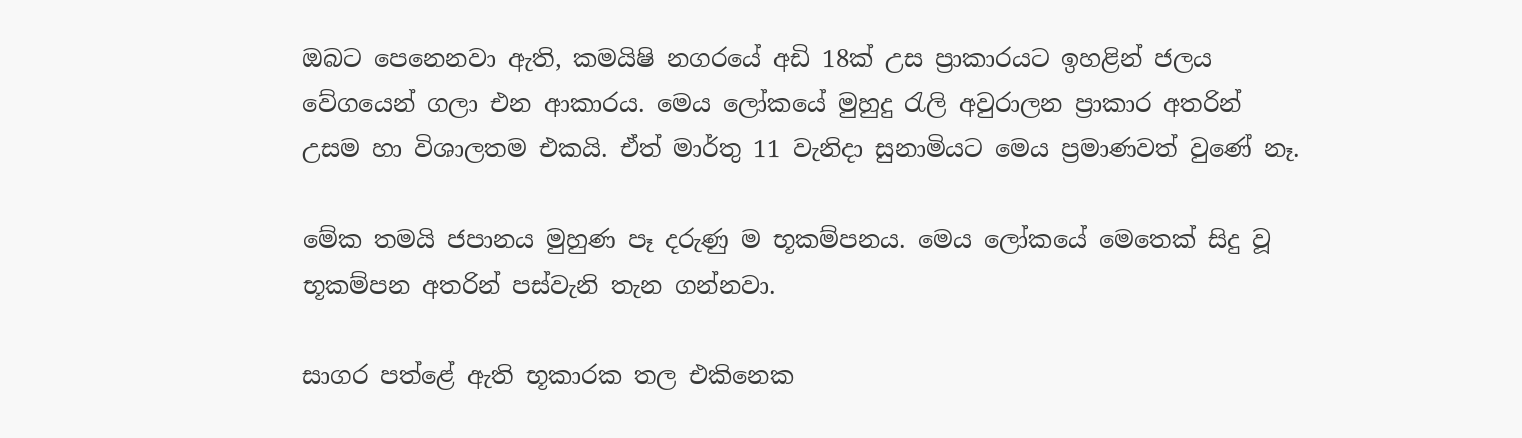ඔබට පෙනෙනවා ඇති, කමයිෂි නගරයේ අඩි 18ක් උස ප්‍රාකාරයට ඉහළින් ජලය වේගයෙන් ගලා එන ආකාරය. මෙය ලෝකයේ මුහුදු රැලි අවුරාලන ප්‍රාකාර අතරින් උසම හා විශාලතම එකයි. ඒත් මාර්තු 11 වැනිදා සුනාමියට මෙය ප්‍රමාණවත් වුණේ නෑ.

මේක තමයි ජපානය මුහුණ පෑ දරුණු ම භූකම්පනය. මෙය ලෝකයේ මෙතෙක් සිදු වූ භූකම්පන අතරින් පස්වැනි තැන ගන්නවා.

සාගර පත්ළේ ඇති භූකාරක තල එකිනෙක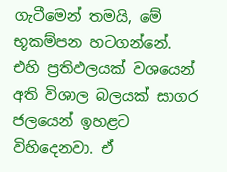ගැටීමෙන් තමයි, මේ භූකම්පන හටගන්නේ. එහි ප්‍රතිඵලයක් වශයෙන් අති විශාල බලයක් සාගර ජලයෙන් ඉහළට විහිදෙනවා. ඒ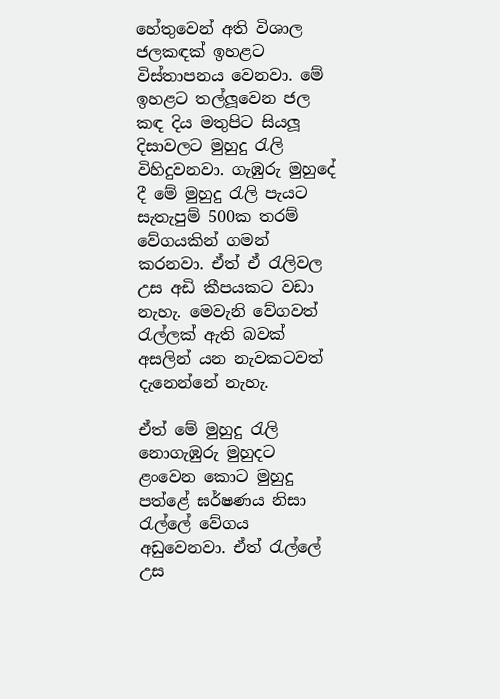හේතුවෙන් අති විශාල ජලකඳක් ඉහළට විස්තාපනය වෙනවා. මේ ඉහළට තල්ලූවෙන ජල කඳ දිය මතුපිට සියලූ දිසාවලට මුහුදු රැලි විහිදුවනවා. ගැඹුරු මුහුදේ දී මේ මුහුදු රැලි පැයට සැතැපුම් 500ක තරම් වේගයකින් ගමන් කරනවා. ඒත් ඒ රැලිවල උස අඩි කීපයකට වඩා නැහැ. මෙවැනි වේගවත් රැල්ලක් ඇති බවක් අසලින් යන නැවකටවත් දැනෙන්නේ නැහැ.

ඒත් මේ මුහුදු රැලි නොගැඹුරු මුහුදට ළංවෙන කොට මුහුදු පත්ළේ ඝර්ෂණය නිසා රැල්ලේ වේගය අඩුවෙනවා. ඒත් රැල්ලේ උස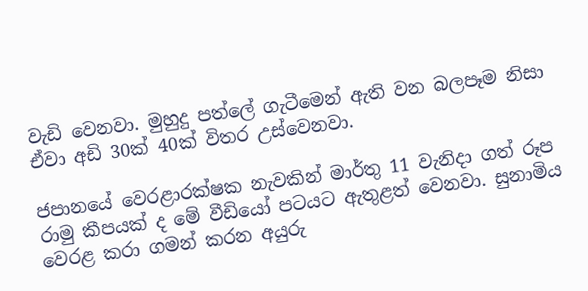වැඩි වෙනවා. මුහුදු පත්ලේ ගැටීමෙන් ඇති වන බලපෑම නිසා ඒවා අඩි 30ක් 40ක් විතර උස්වෙනවා.

ජපානයේ වෙරළාරක්ෂක නැවකින් මාර්තු 11 වැනිදා ගත් රූප රාමු කීපයක් ද මේ වීඩියෝ පටයට ඇතුළත් වෙනවා. සුනාමිය වෙරළ කරා ගමන් කරන අයුරු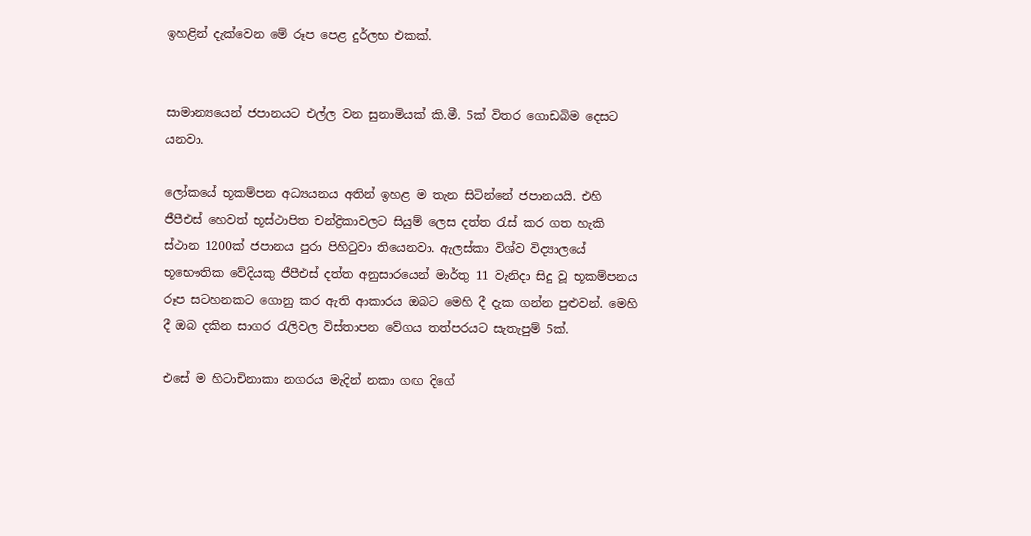ඉහළින් දැක්වෙන මේ රූප පෙළ දුර්ලභ එකක්.


සාමාන්‍යයෙන් ජපානයට එල්ල වන සුනාමියක් කි.මී. 5ක් විතර ගොඩබිම දෙසට යනවා.

ලෝකයේ භූකම්පන අධ්‍යයනය අතින් ඉහළ ම තැන සිටින්නේ ජපානයයි. එහි ජීපීඑස් හෙවත් භූස්ථාපිත චන්ද්‍රිකාවලට සියුම් ලෙස දත්ත රැස් කර ගත හැකි ස්ථාන 1200ක් ජපානය පුරා පිහිටුවා තියෙනවා. ඇලස්කා විශ්ව විද්‍යාලයේ භූභෞතික වේදියකු ජීපීඑස් දත්ත අනුසාරයෙන් මාර්තු 11 වැනිදා සිදු වූ භූකම්පනය රූප සටහනකට ගොනු කර ඇති ආකාරය ඔබට මෙහි දී දැක ගන්න පුළුවන්. මෙහි දී ඔබ දකින සාගර රැලිවල විස්තාපන වේගය තත්පරයට සැතැපුම් 5ක්.

එසේ ම හිටාචිනාකා නගරය මැදින් නකා ගඟ දිගේ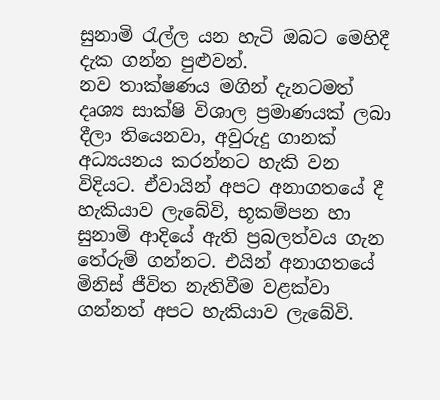සුනාමි රැල්ල යන හැටි ඔබට මෙහිදී දැක ගන්න පුළුවන්.
නව තාක්ෂණය මගින් දැනටමත් දෘශ්‍ය සාක්ෂි විශාල ප්‍රමාණයක් ලබා දීලා තියෙනවා, අවුරුදු ගානක් අධ්‍යයනය කරන්නට හැකි වන විදියට. ඒවායින් අපට අනාගතයේ දී හැකියාව ලැබේවි, භූකම්පන හා සුනාමි ආදියේ ඇති ප්‍රබලත්වය ගැන තේරුම් ගන්නට. එයින් අනාගතයේ මිනිස් ජීවිත නැතිවීම වළක්වා ගන්නත් අපට හැකියාව ලැබේවි.